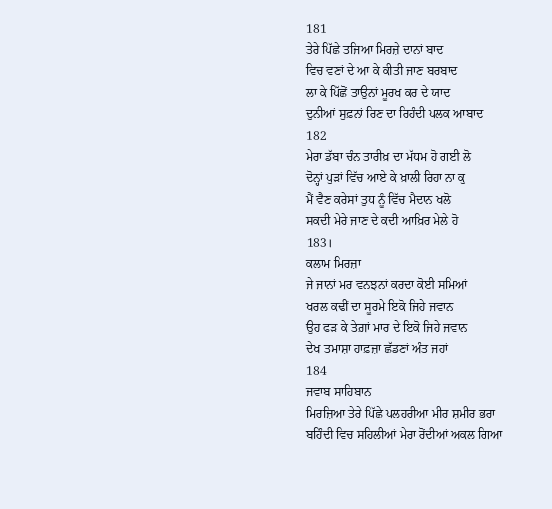181
ਤੇਰੇ ਪਿੱਛੇ ਤਜਿਆ ਮਿਰਜ਼ੇ ਦਾਨਾਂ ਬਾਦ
ਵਿਚ ਵਣਾਂ ਦੇ ਆ ਕੇ ਕੀਤੀ ਜਾਣ ਬਰਬਾਦ
ਲਾ ਕੇ ਪਿੱਛੋਂ ਤਾਉਨਾਂ ਮੂਰਖ ਕਰ ਦੇ ਯਾਦ
ਦੁਨੀਆਂ ਸੁਫ਼ਨਾਂ ਰਿਣ ਦਾ ਰਿਹੰਦੀ ਪਲਕ ਆਬਾਦ
182
ਮੇਰਾ ਡੱਬਾ ਚੰਨ ਤਾਰੀਖ਼ ਦਾ ਮੱਧਮ ਹੋ ਗਈ ਲੋ
ਦੋਨ੍ਹਾਂ ਪੁੜਾਂ ਵਿੱਚ ਆਏ ਕੇ ਖ਼ਾਲੀ ਰਿਹਾ ਨਾ ਕੁ
ਮੈਂ ਵੈਣ ਕਰੇਸਾਂ ਤੁਧ ਨੂੰ ਵਿੱਚ ਮੈਦਾਨ ਖਲੋ
ਸਕਦੀ ਮੇਰੇ ਜਾਣ ਦੇ ਕਦੀ ਆਖ਼ਿਰ ਮੇਲੇ ਹੋ
183।
ਕਲਾਮ ਮਿਰਜ਼ਾ
ਜੇ ਜਾਨਾਂ ਮਰ ਵਨਝਨਾਂ ਕਰਦਾ ਕੋਈ ਸਮਿਆਂ
ਖਰਲ ਕਢੀਂ ਦਾ ਸੂਰਮੇ ਇਕੋ ਜਿਹੇ ਜਵਾਨ
ਉਹ ਫੜ ਕੇ ਤੇਗ਼ਾਂ ਮਾਰ ਦੇ ਇਕੋ ਜਿਹੇ ਜਵਾਨ
ਦੇਖ ਤਮਾਸ਼ਾ ਹਾਫ਼ਜ਼ਾ ਛੱਡਣਾਂ ਅੰਤ ਜਹਾਂ
184
ਜਵਾਬ ਸਾਹਿਬਾਨ
ਮਿਰਜ਼ਿਆ ਤੇਰੇ ਪਿੱਛੇ ਪਲਹਰੀਆ ਮੀਰ ਸ਼ਮੀਰ ਭਰਾ
ਬਹਿੰਦੀ ਵਿਚ ਸਹਿਲੀਆਂ ਮੇਰਾ ਰੋਂਦੀਆਂ ਅਕਲ ਗਿਆ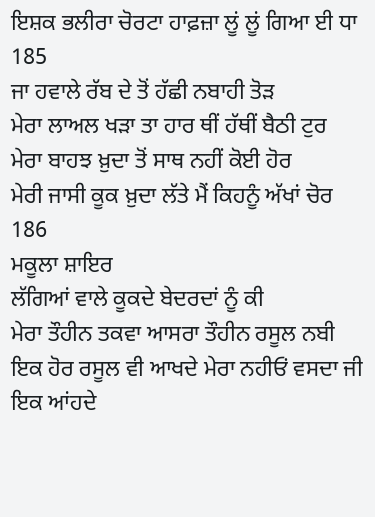ਇਸ਼ਕ ਭਲੀਰਾ ਚੋਰਟਾ ਹਾਫ਼ਜ਼ਾ ਲੂਂ ਲੂਂ ਗਿਆ ਈ ਧਾ
185
ਜਾ ਹਵਾਲੇ ਰੱਬ ਦੇ ਤੋਂ ਹੱਛੀ ਨਬਾਹੀ ਤੋੜ
ਮੇਰਾ ਲਾਅਲ ਖੜਾ ਤਾ ਹਾਰ ਥੀਂ ਹੱਥੀਂ ਬੈਠੀ ਟੁਰ
ਮੇਰਾ ਬਾਹਝ ਖ਼ੁਦਾ ਤੋਂ ਸਾਥ ਨਹੀਂ ਕੋਈ ਹੋਰ
ਮੇਰੀ ਜਾਸੀ ਕੂਕ ਖ਼ੁਦਾ ਲੱਤੇ ਮੈਂ ਕਿਹਨੂੰ ਅੱਖਾਂ ਚੋਰ
186
ਮਕੂਲਾ ਸ਼ਾਇਰ
ਲੱਗਿਆਂ ਵਾਲੇ ਕੂਕਦੇ ਬੇਦਰਦਾਂ ਨੂੰ ਕੀ
ਮੇਰਾ ਤੌਹੀਨ ਤਕਵਾ ਆਸਰਾ ਤੌਹੀਨ ਰਸੂਲ ਨਬੀ
ਇਕ ਹੋਰ ਰਸੂਲ ਵੀ ਆਖਦੇ ਮੇਰਾ ਨਹੀਓਂ ਵਸਦਾ ਜੀ
ਇਕ ਆਂਹਦੇ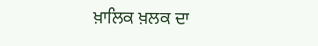ਖ਼ਾਲਿਕ ਖ਼ਲਕ ਦਾ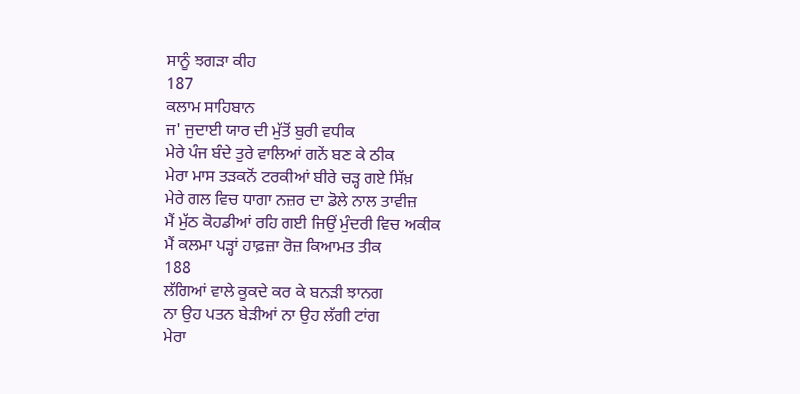ਸਾਨੂੰ ਝਗੜਾ ਕੀਹ
187
ਕਲਾਮ ਸਾਹਿਬਾਨ
ਜ' ਜੁਦਾਈ ਯਾਰ ਦੀ ਮੁੱਤੋਂ ਬੁਰੀ ਵਧੀਕ
ਮੇਰੇ ਪੰਜ ਬੰਦੇ ਤੁਰੇ ਵਾਲਿਆਂ ਗਨੇਂ ਬਣ ਕੇ ਠੀਕ
ਮੇਰਾ ਮਾਸ ਤੜਕਨੋਂ ਟਰਕੀਆਂ ਬੀਰੇ ਚੜ੍ਹ ਗਏ ਸਿੱਖ਼
ਮੇਰੇ ਗਲ ਵਿਚ ਧਾਗਾ ਨਜ਼ਰ ਦਾ ਡੋਲੇ ਨਾਲ ਤਾਵੀਜ਼
ਮੈਂ ਮੁੱਠ ਕੋਹਡੀਆਂ ਰਹਿ ਗਈ ਜਿਉਂ ਮੁੰਦਰੀ ਵਿਚ ਅਕੀਕ
ਮੈਂ ਕਲਮਾ ਪੜ੍ਹਾਂ ਹਾਫ਼ਜ਼ਾ ਰੋਜ਼ ਕਿਆਮਤ ਤੀਕ
188
ਲੱਗਿਆਂ ਵਾਲੇ ਕੂਕਦੇ ਕਰ ਕੇ ਬਨੜੀ ਝਾਨਗ
ਨਾ ਉਹ ਪਤਨ ਬੇੜੀਆਂ ਨਾ ਉਹ ਲੱਗੀ ਟਾਂਗ
ਮੇਰਾ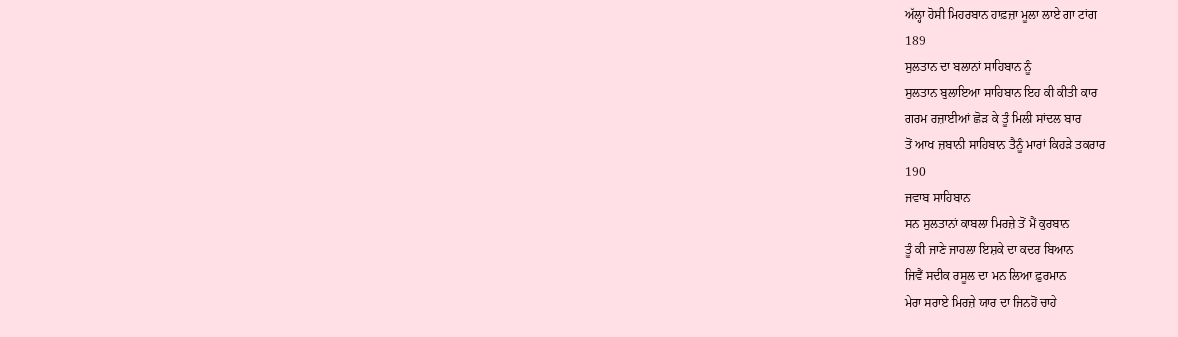ਅੱਲ੍ਹਾ ਹੋਸੀ ਮਿਹਰਬਾਨ ਹਾਫ਼ਜ਼ਾ ਮੂਲਾ ਲਾਏ ਗਾ ਟਾਂਗ
189
ਸੁਲਤਾਨ ਦਾ ਬਲਾਨਾਂ ਸਾਹਿਬਾਨ ਨੂੰ
ਸੁਲਤਾਨ ਬੁਲਾਇਆ ਸਾਹਿਬਾਨ ਇਹ ਕੀ ਕੀਤੀ ਕਾਰ
ਗਰਮ ਰਜ਼ਾਈਆਂ ਛੋੜ ਕੇ ਤੂੰ ਮਿਲੀ ਸਾਂਦਲ ਬਾਰ
ਤੋਂ ਆਖ ਜ਼ਬਾਨੀ ਸਾਹਿਬਾਨ ਤੈਨੂੰ ਮਾਰਾਂ ਕਿਹੜੇ ਤਕਰਾਰ
190
ਜਵਾਬ ਸਾਹਿਬਾਨ
ਸਨ ਸੁਲਤਾਨਾਂ ਕਾਬਲਾ ਮਿਰਜ਼ੇ ਤੋਂ ਮੈਂ ਕੁਰਬਾਨ
ਤੂੰ ਕੀ ਜਾਣੇ ਜਾਹਲਾ ਇਸ਼ਕੇ ਦਾ ਕਦਰ ਬਿਆਨ
ਜਿਵੈਂ ਸਦੀਕ ਰਸੂਲ ਦਾ ਮਨ ਲਿਆ ਫ਼ੁਰਮਾਨ
ਮੇਰਾ ਸਰਾਏ ਮਿਰਜ਼ੇ ਯਾਰ ਦਾ ਜਿਨਹੋਂ ਚਾਹੇ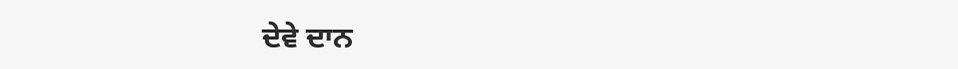ਦੇਵੇ ਦਾਨ